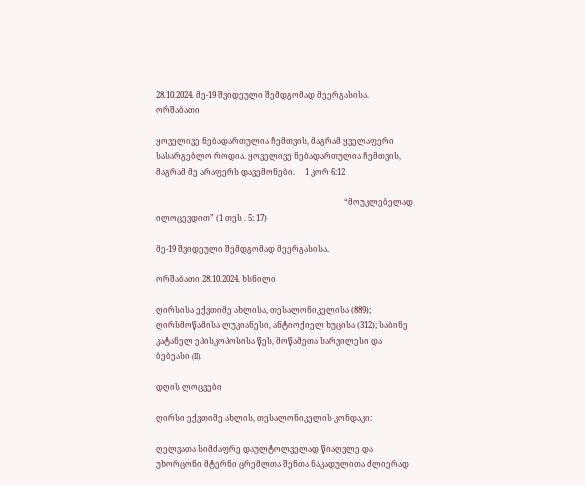28.10.2024. მე-19 შვიდეული შემდგომად მეერგასისა. ორშაბათი

ყოველივე ნებადართულია ჩემთვის, მაგრამ ყველაფერი სასარგებლო როდია. ყოველივე ნებადართულია ჩემთვის, მაგრამ მე არაფერს დავემონები.     1 კორ 6:12

                                                                                              “მოუკლებელად ილოცევდით” (1 თეს . 5: 17)

მე-19 შვიდეული შემდგომად მეერგასისა.

ორშაბათი 28.10.2024. ხსნილი

ღირსისა ექვთიმე ახლისა, თესალონიკელისა (889); ღირსმოწამისა ლუკიანესი, ანტიოქიელ ხუცისა (312); საბინე კატანელ ეპისკოპოსისა წეს, მოწამეთა სარვილესი და ბებეასი (II).

დღის ლოცვები

ღირსი ექვთიმე ახლის, თესალონიკელის კონდაკი:

ღელვათა სიმძაფრე დაულტოლველად წიაღვლე და უხორცონი მტერნი ცრემლთა შენთა ნაკადულითა ძლიერად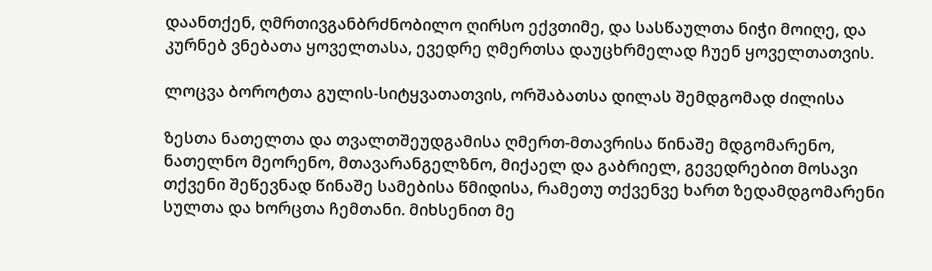დაანთქენ, ღმრთივგანბრძნობილო ღირსო ექვთიმე, და სასწაულთა ნიჭი მოიღე, და კურნებ ვნებათა ყოველთასა, ევედრე ღმერთსა დაუცხრმელად ჩუენ ყოველთათვის.

ლოცვა ბოროტთა გულის-სიტყვათათვის, ორშაბათსა დილას შემდგომად ძილისა

ზესთა ნათელთა და თვალთშეუდგამისა ღმერთ-მთავრისა წინაშე მდგომარენო, ნათელნო მეორენო, მთავარანგელზნო, მიქაელ და გაბრიელ, გევედრებით მოსავი თქვენი შეწევნად წინაშე სამებისა წმიდისა, რამეთუ თქვენვე ხართ ზედამდგომარენი სულთა და ხორცთა ჩემთანი. მიხსენით მე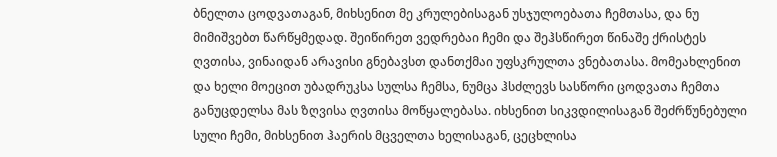ბნელთა ცოდვათაგან, მიხსენით მე კრულებისაგან უსჯულოებათა ჩემთასა, და ნუ მიმიშვებთ წარწყმედად. შეიწირეთ ვედრებაი ჩემი და შეჰსწირეთ წინაშე ქრისტეს ღვთისა, ვინაიდან არავისი გნებავსთ დანთქმაი უფსკრულთა ვნებათასა. მომეახლენით და ხელი მოეცით უბადრუკსა სულსა ჩემსა, ნუმცა ჰსძლევს სასწორი ცოდვათა ჩემთა განუცდელსა მას ზღვისა ღვთისა მოწყალებასა. იხსენით სიკვდილისაგან შეძრწუნებული სული ჩემი, მიხსენით ჰაერის მცველთა ხელისაგან, ცეცხლისა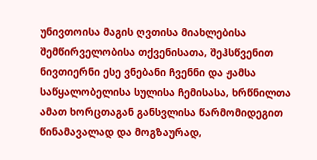უნივთოისა მაგის ღვთისა მიახლებისა შემწირველობისა თქვენისათა, შეჰსწვენით ნივთიერნი ესე ვნებანი ჩვენნი და ჟამსა საწყალობელისა სულისა ჩემისასა, ხრწნილთა ამათ ხორცთაგან განსვლისა წარმომიდეგით წინამავალად და მოგზაურად,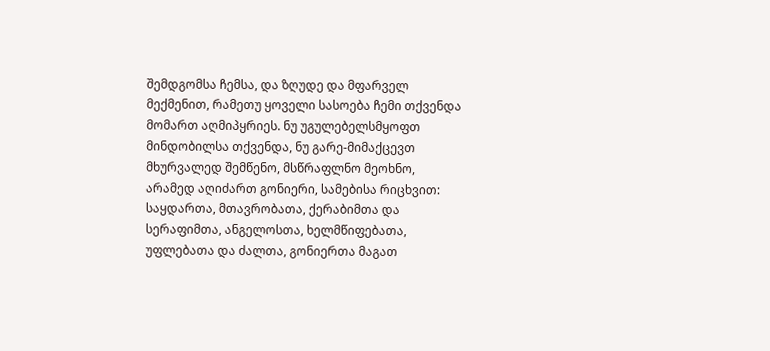შემდგომსა ჩემსა, და ზღუდე და მფარველ მექმენით, რამეთუ ყოველი სასოება ჩემი თქვენდა მომართ აღმიპყრიეს. ნუ უგულებელსმყოფთ მინდობილსა თქვენდა, ნუ გარე-მიმაქცევთ მხურვალედ შემწენო, მსწრაფლნო მეოხნო, არამედ აღიძართ გონიერი, სამებისა რიცხვით: საყდართა, მთავრობათა, ქერაბიმთა და სერაფიმთა, ანგელოსთა, ხელმწიფებათა, უფლებათა და ძალთა, გონიერთა მაგათ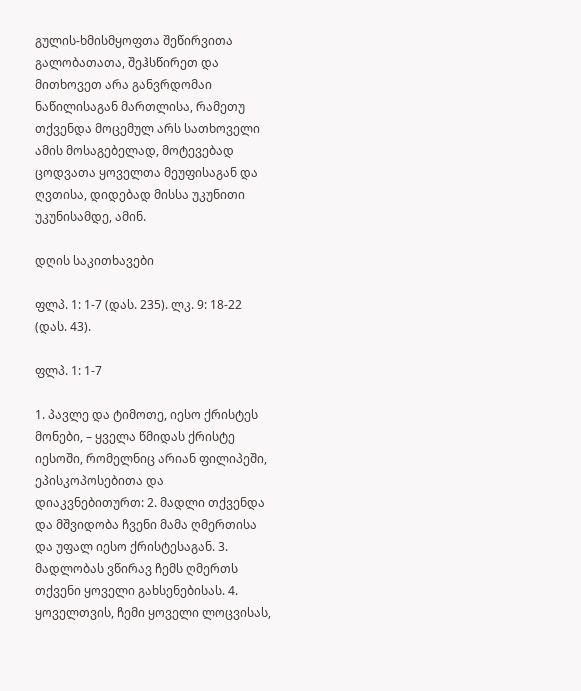გულის-ხმისმყოფთა შეწირვითა გალობათათა, შეჰსწირეთ და მითხოვეთ არა განვრდომაი ნაწილისაგან მართლისა, რამეთუ თქვენდა მოცემულ არს სათხოველი ამის მოსაგებელად, მოტევებად ცოდვათა ყოველთა მეუფისაგან და ღვთისა, დიდებად მისსა უკუნითი უკუნისამდე, ამინ.

დღის საკითხავები

ფლპ. 1: 1-7 (დას. 235). ლკ. 9: 18-22 (დას. 43).

ფლპ. 1: 1-7

1. პავლე და ტიმოთე, იესო ქრისტეს მონები, – ყველა წმიდას ქრისტე იესოში, რომელნიც არიან ფილიპეში, ეპისკოპოსებითა და დიაკვნებითურთ: 2. მადლი თქვენდა და მშვიდობა ჩვენი მამა ღმერთისა და უფალ იესო ქრისტესაგან. 3. მადლობას ვწირავ ჩემს ღმერთს თქვენი ყოველი გახსენებისას. 4. ყოველთვის, ჩემი ყოველი ლოცვისას,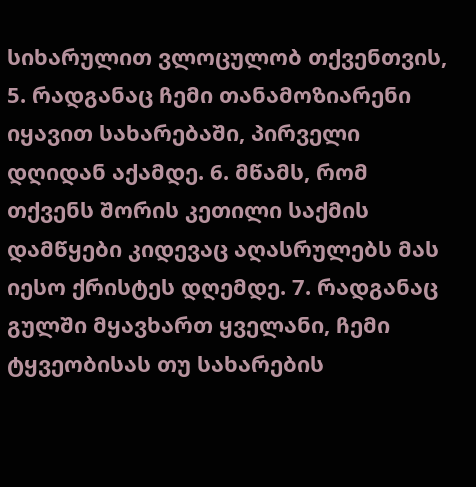სიხარულით ვლოცულობ თქვენთვის, 5. რადგანაც ჩემი თანამოზიარენი იყავით სახარებაში, პირველი დღიდან აქამდე. 6. მწამს, რომ თქვენს შორის კეთილი საქმის დამწყები კიდევაც აღასრულებს მას იესო ქრისტეს დღემდე. 7. რადგანაც გულში მყავხართ ყველანი, ჩემი ტყვეობისას თუ სახარების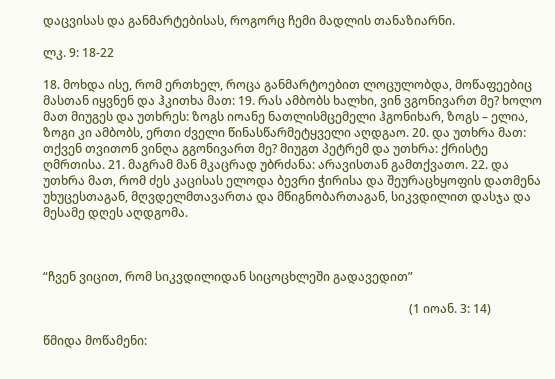დაცვისას და განმარტებისას, როგორც ჩემი მადლის თანაზიარნი.

ლკ. 9: 18-22

18. მოხდა ისე, რომ ერთხელ, როცა განმარტოებით ლოცულობდა, მოწაფეებიც მასთან იყვნენ და ჰკითხა მათ: 19. რას ამბობს ხალხი, ვინ ვგონივართ მე? ხოლო მათ მიუგეს და უთხრეს: ზოგს იოანე ნათლისმცემელი ჰგონიხარ, ზოგს – ელია, ზოგი კი ამბობს, ერთი ძველი წინასწარმეტყველი აღდგაო. 20. და უთხრა მათ: თქვენ თვითონ ვინღა გგონივართ მე? მიუგთ პეტრემ და უთხრა: ქრისტე ღმრთისა. 21. მაგრამ მან მკაცრად უბრძანა: არავისთან გამთქვათო. 22. და უთხრა მათ, რომ ძეს კაცისას ელოდა ბევრი ჭირისა და შეურაცხყოფის დათმენა უხუცესთაგან, მღვდელმთავართა და მწიგნობართაგან, სიკვდილით დასჯა და მესამე დღეს აღდგომა.



“ჩვენ ვიცით, რომ სიკვდილიდან სიცოცხლეში გადავედით”

                                                                                                                          (1 იოან. 3: 14)

წმიდა მოწამენი: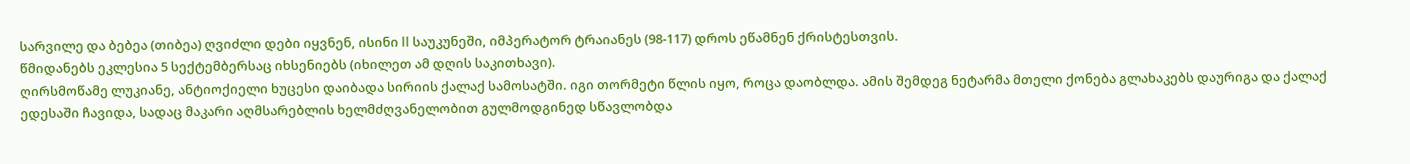სარვილე და ბებეა (თიბეა) ღვიძლი დები იყვნენ, ისინი II საუკუნეში, იმპერატორ ტრაიანეს (98-117) დროს ეწამნენ ქრისტესთვის.
წმიდანებს ეკლესია 5 სექტემბერსაც იხსენიებს (იხილეთ ამ დღის საკითხავი).
ღირსმოწამე ლუკიანე, ანტიოქიელი ხუცესი დაიბადა სირიის ქალაქ სამოსატში. იგი თორმეტი წლის იყო, როცა დაობლდა. ამის შემდეგ ნეტარმა მთელი ქონება გლახაკებს დაურიგა და ქალაქ ედესაში ჩავიდა, სადაც მაკარი აღმსარებლის ხელმძღვანელობით გულმოდგინედ სწავლობდა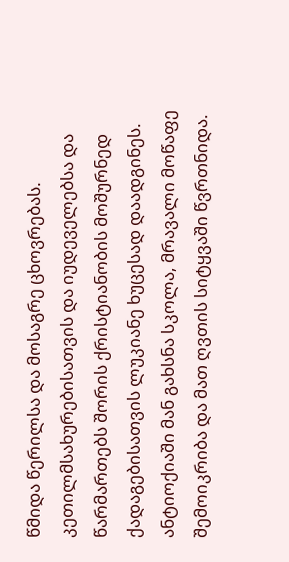წმიდა წერილსა და მოსაგრე ცხოვრებას. კეთილმსახურებისათვის და იუდეველებსა და წარმართებს შორის ქრისტიანობის მოშურნედ ქადაგებისათვის ლუკიანე ხუცესად დაადგინეს. ანტიოქიაში მან გახსნა სკოლა, მრავალი მოწაფე შემოიკრიბა და მათ ღვთის სიტყვაში წვრთნიდა.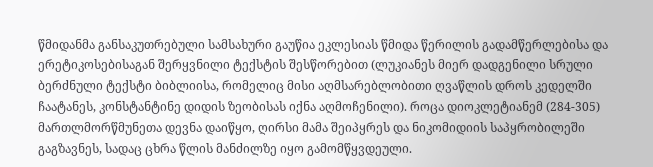წმიდანმა განსაკუთრებული სამსახური გაუწია ეკლესიას წმიდა წერილის გადამწერლებისა და ერეტიკოსებისაგან შერყვნილი ტექსტის შესწორებით (ლუკიანეს მიერ დადგენილი სრული ბერძნული ტექსტი ბიბლიისა, რომელიც მისი აღმსარებლობითი ღვაწლის დროს კედელში ჩაატანეს, კონსტანტინე დიდის ზეობისას იქნა აღმოჩენილი). როცა დიოკლეტიანემ (284-305) მართლმორწმუნეთა დევნა დაიწყო, ღირსი მამა შეიპყრეს და ნიკომიდიის საპყრობილეში გაგზავნეს, სადაც ცხრა წლის მანძილზე იყო გამომწყვდეული.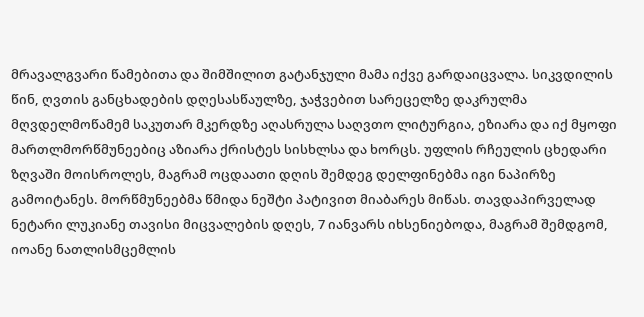მრავალგვარი წამებითა და შიმშილით გატანჯული მამა იქვე გარდაიცვალა. სიკვდილის წინ, ღვთის განცხადების დღესასწაულზე, ჯაჭვებით სარეცელზე დაკრულმა მღვდელმოწამემ საკუთარ მკერდზე აღასრულა საღვთო ლიტურგია, ეზიარა და იქ მყოფი მართლმორწმუნეებიც აზიარა ქრისტეს სისხლსა და ხორცს. უფლის რჩეულის ცხედარი ზღვაში მოისროლეს, მაგრამ ოცდაათი დღის შემდეგ დელფინებმა იგი ნაპირზე გამოიტანეს. მორწმუნეებმა წმიდა ნეშტი პატივით მიაბარეს მიწას. თავდაპირველად ნეტარი ლუკიანე თავისი მიცვალების დღეს, 7 იანვარს იხსენიებოდა, მაგრამ შემდგომ, იოანე ნათლისმცემლის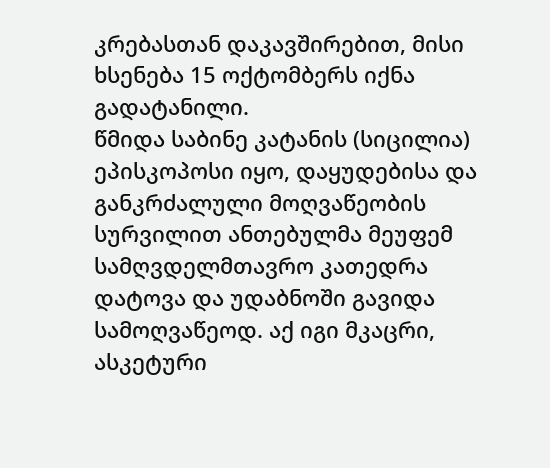კრებასთან დაკავშირებით, მისი ხსენება 15 ოქტომბერს იქნა გადატანილი.
წმიდა საბინე კატანის (სიცილია) ეპისკოპოსი იყო, დაყუდებისა და განკრძალული მოღვაწეობის სურვილით ანთებულმა მეუფემ სამღვდელმთავრო კათედრა დატოვა და უდაბნოში გავიდა სამოღვაწეოდ. აქ იგი მკაცრი, ასკეტური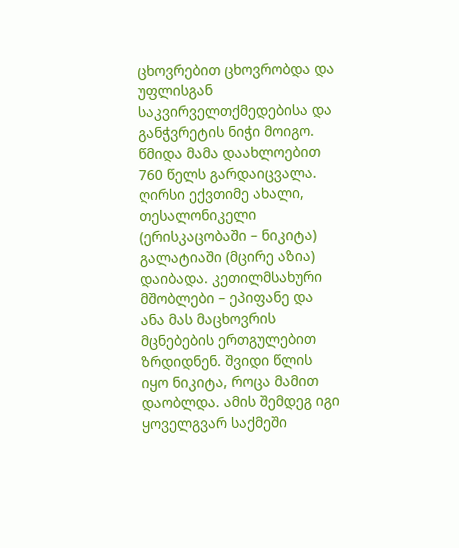ცხოვრებით ცხოვრობდა და უფლისგან საკვირველთქმედებისა და განჭვრეტის ნიჭი მოიგო. წმიდა მამა დაახლოებით 760 წელს გარდაიცვალა.
ღირსი ექვთიმე ახალი, თესალონიკელი (ერისკაცობაში – ნიკიტა) გალატიაში (მცირე აზია) დაიბადა. კეთილმსახური მშობლები – ეპიფანე და ანა მას მაცხოვრის მცნებების ერთგულებით ზრდიდნენ. შვიდი წლის იყო ნიკიტა, როცა მამით დაობლდა. ამის შემდეგ იგი ყოველგვარ საქმეში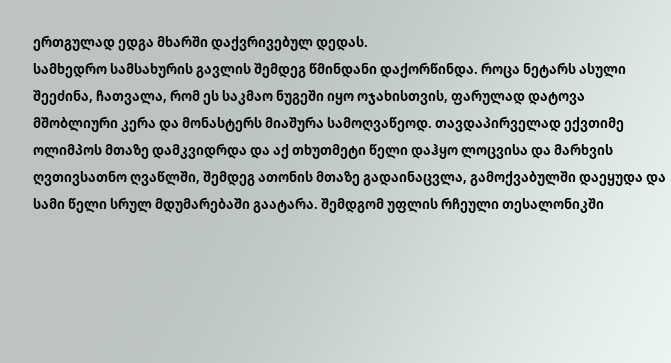ერთგულად ედგა მხარში დაქვრივებულ დედას.
სამხედრო სამსახურის გავლის შემდეგ წმინდანი დაქორწინდა. როცა ნეტარს ასული შეეძინა, ჩათვალა, რომ ეს საკმაო ნუგეში იყო ოჯახისთვის, ფარულად დატოვა მშობლიური კერა და მონასტერს მიაშურა სამოღვაწეოდ. თავდაპირველად ექვთიმე ოლიმპოს მთაზე დამკვიდრდა და აქ თხუთმეტი წელი დაჰყო ლოცვისა და მარხვის ღვთივსათნო ღვაწლში, შემდეგ ათონის მთაზე გადაინაცვლა, გამოქვაბულში დაეყუდა და სამი წელი სრულ მდუმარებაში გაატარა. შემდგომ უფლის რჩეული თესალონიკში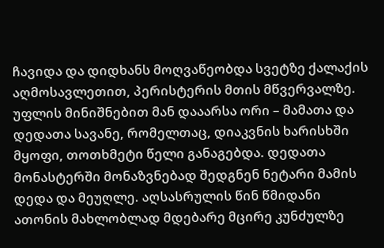ჩავიდა და დიდხანს მოღვაწეობდა სვეტზე ქალაქის აღმოსავლეთით, პერისტერის მთის მწვერვალზე. უფლის მინიშნებით მან დააარსა ორი – მამათა და დედათა სავანე, რომელთაც, დიაკვნის ხარისხში მყოფი, თოთხმეტი წელი განაგებდა. დედათა მონასტერში მონაზვნებად შედგნენ ნეტარი მამის დედა და მეუღლე. აღსასრულის წინ წმიდანი ათონის მახლობლად მდებარე მცირე კუნძულზე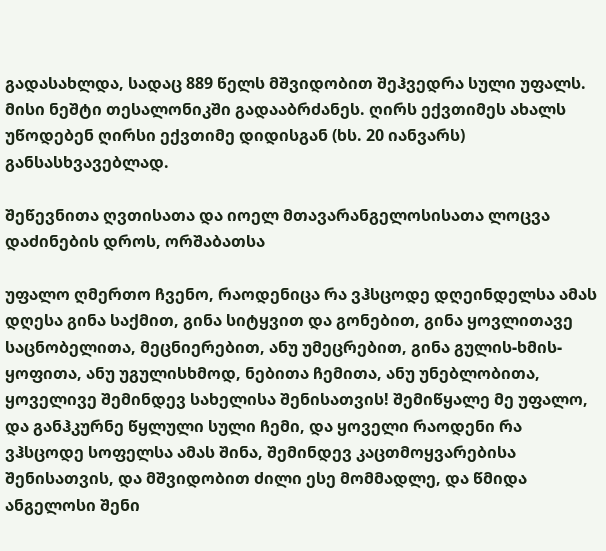გადასახლდა, სადაც 889 წელს მშვიდობით შეჰვედრა სული უფალს. მისი ნეშტი თესალონიკში გადააბრძანეს. ღირს ექვთიმეს ახალს უწოდებენ ღირსი ექვთიმე დიდისგან (ხს. 20 იანვარს) განსასხვავებლად.

შეწევნითა ღვთისათა და იოელ მთავარანგელოსისათა ლოცვა დაძინების დროს, ორშაბათსა

უფალო ღმერთო ჩვენო, რაოდენიცა რა ვჰსცოდე დღეინდელსა ამას დღესა გინა საქმით, გინა სიტყვით და გონებით, გინა ყოვლითავე საცნობელითა, მეცნიერებით, ანუ უმეცრებით, გინა გულის-ხმის-ყოფითა, ანუ უგულისხმოდ, ნებითა ჩემითა, ანუ უნებლობითა, ყოველივე შემინდევ სახელისა შენისათვის! შემიწყალე მე უფალო, და განჰკურნე წყლული სული ჩემი, და ყოველი რაოდენი რა ვჰსცოდე სოფელსა ამას შინა, შემინდევ კაცთმოყვარებისა შენისათვის, და მშვიდობით ძილი ესე მომმადლე, და წმიდა ანგელოსი შენი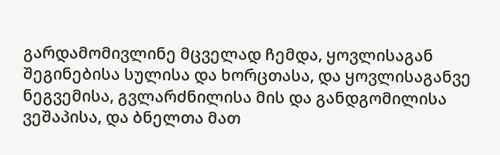გარდამომივლინე მცველად ჩემდა, ყოვლისაგან შეგინებისა სულისა და ხორცთასა, და ყოვლისაგანვე ნეგვემისა, გვლარძნილისა მის და განდგომილისა ვეშაპისა, და ბნელთა მათ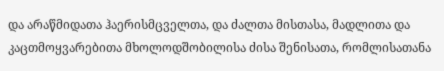და არაწმიდათა ჰაერისმცველთა, და ძალთა მისთასა, მადლითა და კაცთმოყვარებითა მხოლოდშობილისა ძისა შენისათა, რომლისათანა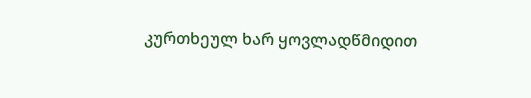კურთხეულ ხარ ყოვლადწმიდით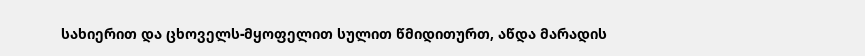სახიერით და ცხოველს-მყოფელით სულით წმიდითურთ, აწდა მარადის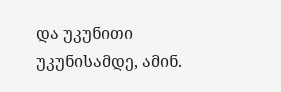და უკუნითი უკუნისამდე, ამინ.